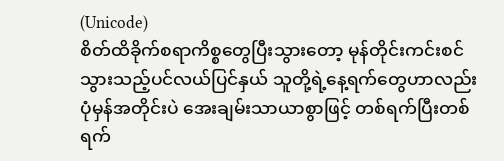(Unicode)
စိတ်ထိခိုက်စရာကိစ္စတွေပြီးသွားတော့ မုန်တိုင်းကင်းစင်သွားသည့်ပင်လယ်ပြင်နှယ် သူတို့ရဲ့နေ့ရက်တွေဟာလည်း ပုံမှန်အတိုင်းပဲ အေးချမ်းသာယာစွာဖြင့် တစ်ရက်ပြီးတစ်ရက်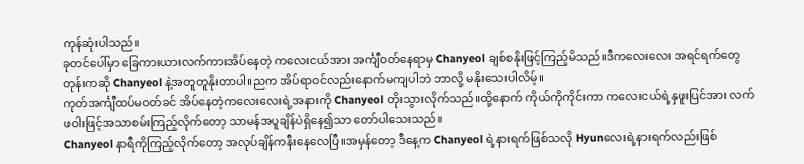ကုန်ဆုံးပါသည်။
ခုတင်ပေါ်မှာ ခြေကားယားလက်ကားအိပ်နေတဲ့ ကလေးငယ်အား အင်္ကျီဝတ်နေရာမှ Chanyeol ချစ်စနိုးဖြင့်ကြည့်မိသည်။ဒီကလေးလေး အရင်ရက်တွေတုန်းကဆို Chanyeol နဲ့အတူတူနိုးတာပါ။ညက အိပ်ရာဝင်လည်းနောက်မကျပါဘဲ ဘာလို့ မနိုးသေးပါလိမ့်။
ကုတ်အင်္ကျီထပ်မဝတ်ခင် အိပ်နေတဲ့ကလေးလေးရဲ့အနားကို Chanyeol တိုးသွားလိုက်သည်။ထို့နောက် ကိုယ်ကိုကိုင်းကာ ကလေးငယ်ရဲ့နှဖူးပြင်အား လက်ဖဝါးဖြင့်အသာစမ်းကြည့်လိုက်တော့ သာမန်အပူချိန်ပဲရှိနေ၍သာ တော်ပါသေးသည်။
Chanyeol နာရီကိုကြည့်လိုက်တော့ အလုပ်ချိန်ကနီးနေလေပြီ။အမှန်တော့ ဒီနေ့က Chanyeol ရဲ့နားရက်ဖြစ်သလို Hyunလေးရဲ့နားရက်လည်းဖြစ်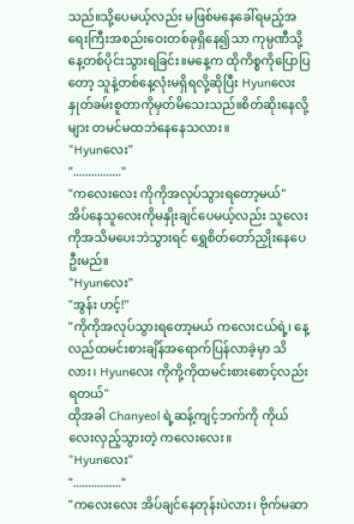သည်။သို့ပေမယ့်လည်း မဖြစ်မနေခေါ်ရမည့်အရေးကြီးအစည်းဝေးတစ်ခုရှိနေ၍သာ ကုမ္ပဏီသို့နေ့တစ်ပိုင်းသွားရခြင်း။မနေ့က ထိုကိစ္စကိုပြောပြတော့ သူနဲ့တစ်နေ့လုံးမရှိရလို့ဆိုပြီး Hyunလေး နှုတ်ခမ်းစူတာကိုမှတ်မိသေးသည်။စိတ်ဆိုးနေလို့များ တမင်မထဘဲနေနေသလား။
"Hyunလေး"
"................"
"ကလေးလေး ကိုကိုအလုပ်သွားရတော့မယ်"
အိပ်နေသူလေးကိုမနှိုးချင်ပေမယ့်လည်း သူလေးကိုအသိမပေးဘဲသွားရင် ရွှေစိတ်တော်ညှိုးနေပေဦးမည်။
"Hyunလေး"
"အွန်း ဟင့်!"
"ကိုကိုအလုပ်သွားရတော့မယ် ကလေးငယ်ရဲ့၊ နေ့လည်ထမင်းစားချိန်အရောက်ပြန်လာခဲ့မှာ သိလား၊ Hyunလေး ကိုကို့ကိုထမင်းစားစောင့်လည်းရတယ်"
ထိုအခါ Chanyeol ရဲ့ဆန့်ကျင့်ဘက်ကို ကိုယ်လေးလှည့်သွားတဲ့ ကလေးလေး။
"Hyunလေး"
"................"
"ကလေးလေး အိပ်ချင်နေတုန်းပဲလား၊ ဗိုက်မဆာ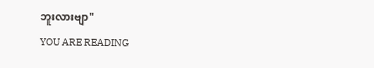ဘူးလားဗျာ"
YOU ARE READING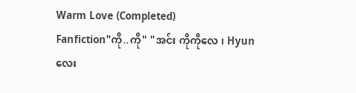Warm Love (Completed)
Fanfiction"ကို..ကို" "အင်း ကိုကိုလေ၊ Hyunလေး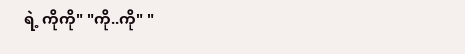ရဲ့ ကိုကို" "ကို..ကို" "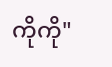ကိုကို"